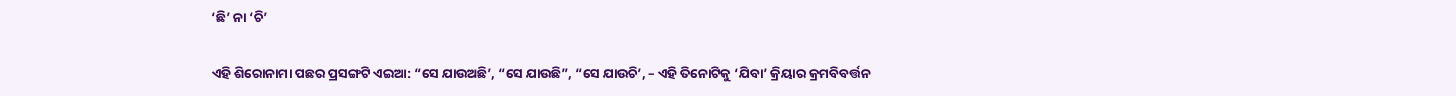‘ଛି’ ନା ‘ଚି’

ଏହି ଶିରୋନାମା ପଛର ପ୍ରସଙ୍ଗଟି ଏଇଆ: “ସେ ଯାଉଅଛି’, “ସେ ଯାଉଛି”, “ସେ ଯାଉଚି’, – ଏହି ତିନୋଟିକୁ ‘ଯିବା’ କ୍ରିୟାର କ୍ରମବିବର୍ତ୍ତନ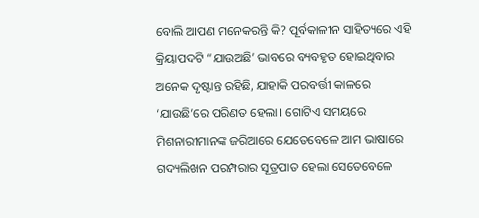ବୋଲି ଆପଣ ମନେକରନ୍ତି କି? ପୂର୍ବକାଳୀନ ସାହିତ୍ୟରେ ଏହି କ୍ରିୟାପଦଟି “ଯାଉଅଛି’ ଭାବରେ ବ୍ୟବହୃତ ହୋଇଥିବାର ଅନେକ ଦୃଷ୍ଟାନ୍ତ ରହିଛି, ଯାହାକି ପରବର୍ତ୍ତୀ କାଳରେ ‘ଯାଉଛି’ରେ ପରିଣତ ହେଲା। ଗୋଟିଏ ସମୟରେ ମିଶନାରୀମାନଙ୍କ ଜରିଆରେ ଯେତେବେଳେ ଆମ ଭାଷାରେ ଗଦ୍ୟଲିଖନ ପରମ୍ପରାର ସୂତ୍ରପାତ ହେଲା ସେତେବେଳେ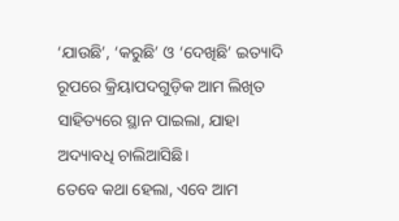‘ଯାଉଛି’, ‘କରୁଛି’ ଓ ‘ଦେଖିଛି’ ଇତ୍ୟାଦି ରୂପରେ କ୍ରିୟାପଦଗୁଡ଼ିକ ଆମ ଲିଖିତ ସାହିତ୍ୟରେ ସ୍ଥାନ ପାଇଲା, ଯାହା ଅଦ୍ୟାବଧି ଚାଲିଆସିଛି।
ତେବେ କଥା ହେଲା, ଏବେ ଆମ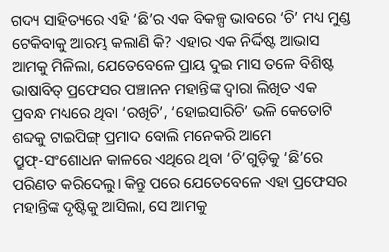ଗଦ୍ୟ ସାହିତ୍ୟରେ ଏହି ‘ଛି’ର ଏକ ବିକଳ୍ପ ଭାବରେ ‘ଚି’ ମଧ୍ୟ ମୁଣ୍ଡ ଟେକିବାକୁ ଆରମ୍ଭ କଲାଣି କି? ଏହାର ଏକ ନିର୍ଦ୍ଦିଷ୍ଟ ଆଭାସ ଆମକୁ ମିଳିଲା, ଯେତେବେଳେ ପ୍ରାୟ ଦୁଇ ମାସ ତଳେ ବିଶିଷ୍ଟ ଭାଷାବିତ୍ ପ୍ରଫେସର ପଞ୍ଚାନନ ମହାନ୍ତିଙ୍କ ଦ୍ୱାରା ଲିଖିତ ଏକ ପ୍ରବନ୍ଧ ମଧ୍ୟରେ ଥିବା ‘ରଖିଚି’, ‘ହୋଇସାରିଚି’ ଭଳି କେତୋଟି ଶବ୍ଦକୁ ଟାଇପିଙ୍ଗ୍ ପ୍ରମାଦ ବୋଲି ମନେକରି ଆମେ ପ୍ରୁଫ୍‌-ସଂଶୋଧନ କାଳରେ ଏଥିରେ ଥିବା ‘ଚି’ଗୁଡ଼ିକୁ ‘ଛି’ରେ ପରିଣତ କରିଦେଲୁ। କିନ୍ତୁ ପରେ ଯେତେବେଳେ ଏହା ପ୍ରଫେସର ମହାନ୍ତିଙ୍କ ଦୃଷ୍ଟିକୁ ଆସିଲା, ସେ ଆମକୁ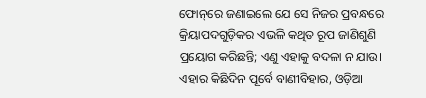ଫୋନ୍‌ରେ ଜଣାଇଲେ ଯେ ସେ ନିଜର ପ୍ରବନ୍ଧରେ କ୍ରିୟାପଦଗୁଡ଼ିକର ଏଭଳି କଥିତ ରୂପ ଜାଣିଶୁଣି ପ୍ରୟୋଗ କରିଛନ୍ତି; ଏଣୁ ଏହାକୁ ବଦଳା ନ ଯାଉ। ଏହାର କିଛିଦିନ ପୂର୍ବେ ବାଣୀବିହାର, ଓଡ଼ିଆ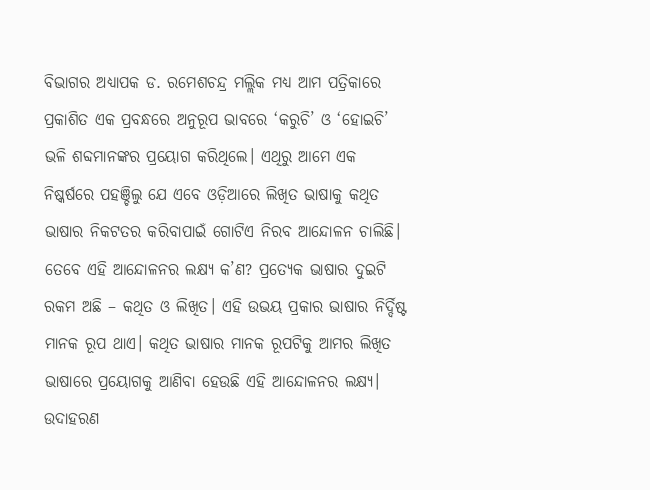ବିଭାଗର ଅଧ୍ୟାପକ ଡ. ରମେଶଚନ୍ଦ୍ର ମଲ୍ଲିକ ମଧ୍ୟ ଆମ ପତ୍ରିକାରେ ପ୍ରକାଶିତ ଏକ ପ୍ରବନ୍ଧରେ ଅନୁରୂପ ଭାବରେ ‘କରୁଚି’ ଓ ‘ହୋଇଚି’ ଭଳି ଶବ୍ଦମାନଙ୍କର ପ୍ରୟୋଗ କରିଥିଲେ। ଏଥିରୁ ଆମେ ଏକ ନିଷ୍କର୍ଷରେ ପହଞ୍ଚିଲୁ ଯେ ଏବେ ଓଡ଼ିଆରେ ଲିଖିତ ଭାଷାକୁ କଥିତ ଭାଷାର ନିକଟତର କରିବାପାଇଁ ଗୋଟିଏ ନିରବ ଆନ୍ଦୋଳନ ଚାଲିଛି।
ତେବେ ଏହି ଆନ୍ଦୋଳନର ଲକ୍ଷ୍ୟ କ’ଣ? ପ୍ରତ୍ୟେକ ଭାଷାର ଦୁଇଟି ରକମ ଅଛି – କଥିତ ଓ ଲିଖିତ। ଏହି ଉଭୟ ପ୍ରକାର ଭାଷାର ନିର୍ଦ୍ଦିଷ୍ଟ ମାନକ ରୂପ ଥାଏ। କଥିତ ଭାଷାର ମାନକ ରୂପଟିକୁ ଆମର ଲିଖିତ ଭାଷାରେ ପ୍ରୟୋଗକୁ ଆଣିବା ହେଉଛି ଏହି ଆନ୍ଦୋଳନର ଲକ୍ଷ୍ୟ। ଉଦାହରଣ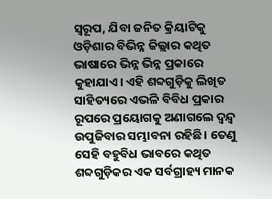ସ୍ୱରୂପ, ଯିବା ଜନିତ କ୍ରିୟାଟିକୁ ଓଡ଼ିଶାର ବିଭିନ୍ନ ଜିଲ୍ଲାର କଥିତ ଭାଷାରେ ଭିନ୍ନ ଭିନ୍ନ ପ୍ରକାରେ କୁହାଯାଏ। ଏହି ଶବ୍ଦଗୁଡ଼ିକୁ ଲିଖିତ ସାହିତ୍ୟରେ ଏଭଳି ବିବିଧ ପ୍ରକାର ରୂପରେ ପ୍ରୟୋଗକୁ ଅଣାଗଲେ ଦ୍ୱନ୍ଦ୍ୱ ଉପୁଜିବାର ସମ୍ଭାବନା ରହିଛି। ତେଣୁ ସେହି ବହୁବିଧ ଭାବରେ କଥିତ ଶବ୍ଦଗୁଡ଼ିକର ଏକ ସର୍ବଗ୍ରାହ୍ୟ ମାନକ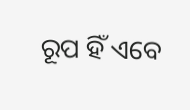ରୂପ ହିଁ ଏବେ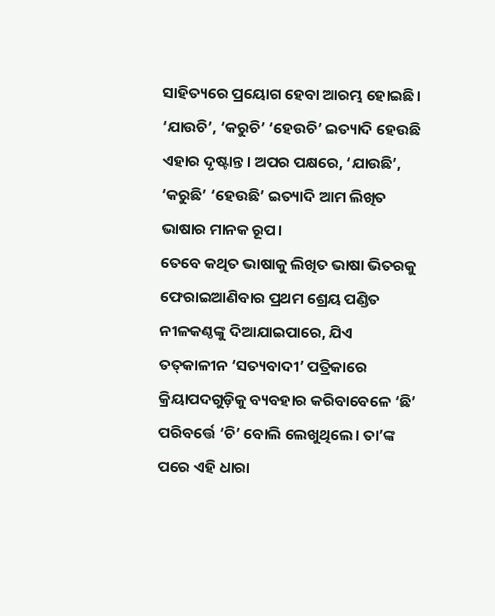ସାହିତ୍ୟରେ ପ୍ରୟୋଗ ହେବା ଆରମ୍ଭ ହୋଇଛି। ‘ଯାଉଚି’, ‘କରୁଚି’ ‘ହେଉଚି’ ଇତ୍ୟାଦି ହେଉଛି ଏହାର ଦୃଷ୍ଟାନ୍ତ। ଅପର ପକ୍ଷରେ, ‘ଯାଉଛି’, ‘କରୁଛି’ ‘ହେଉଛି’ ଇତ୍ୟାଦି ଆମ ଲିଖିତ ଭାଷାର ମାନକ ରୂପ।
ତେବେ କଥିତ ଭାଷାକୁ ଲିଖିତ ଭାଷା ଭିତରକୁ ଫେରାଇଆଣିବାର ପ୍ରଥମ ଶ୍ରେୟ ପଣ୍ଡିତ ନୀଳକଣ୍ଠଙ୍କୁ ଦିଆଯାଇପାରେ, ଯିଏ ତତ୍‌କାଳୀନ ‘ସତ୍ୟବାଦୀ’ ପତ୍ରିକାରେ କ୍ରିୟାପଦଗୁଡ଼ିକୁ ବ୍ୟବହାର କରିବାବେଳେ ‘ଛି’ ପରିବର୍ତ୍ତେ ‘ଚି’ ବୋଲି ଲେଖୁଥିଲେ। ତା’ଙ୍କ ପରେ ଏହି ଧାରା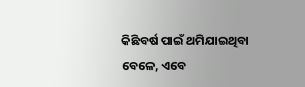କିଛିବର୍ଷ ପାଇଁ ଥମିଯାଇଥିବା ବେଳେ, ଏବେ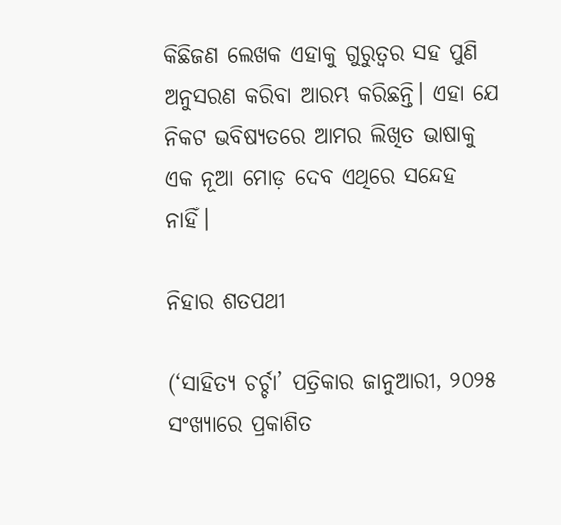କିଛିଜଣ ଲେଖକ ଏହାକୁ ଗୁରୁତ୍ୱର ସହ ପୁଣି ଅନୁସରଣ କରିବା ଆରମ୍ଭ କରିଛନ୍ତି। ଏହା ଯେ ନିକଟ ଭବିଷ୍ୟତରେ ଆମର ଲିଖିତ ଭାଷାକୁ ଏକ ନୂଆ ମୋଡ଼ ଦେବ ଏଥିରେ ସନ୍ଦେହ ନାହିଁ।

ନିହାର ଶତପଥୀ

(‘ସାହିତ୍ୟ ଚର୍ଚ୍ଚା’ ପତ୍ରିକାର ଜାନୁଆରୀ, ୨୦୨୫ ସଂଖ୍ୟାରେ ପ୍ରକାଶିତ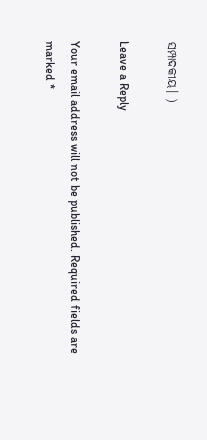ସମ୍ପାଦକୀୟ। )

Leave a Reply

Your email address will not be published. Required fields are marked *